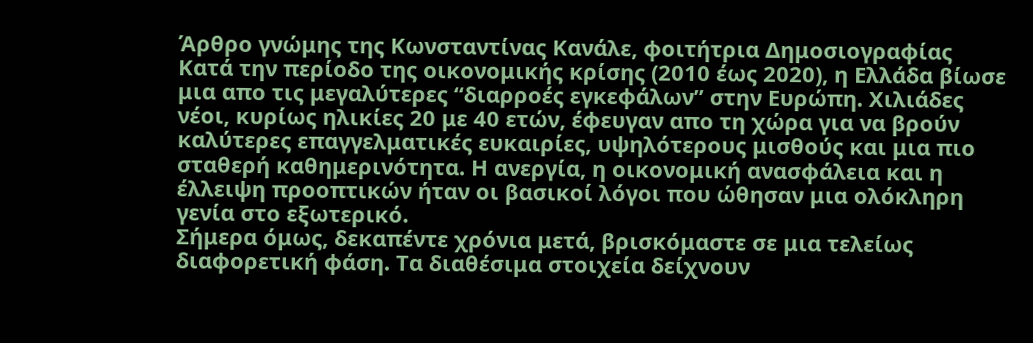Άρθρο γνώμης της Κωνσταντίνας Κανάλε, φοιτήτρια Δημοσιογραφίας
Κατά την περίοδο της οικονομικής κρίσης (2010 έως 2020), η Ελλάδα βίωσε μια απο τις μεγαλύτερες “διαρροές εγκεφάλων” στην Ευρώπη. Χιλιάδες νέοι, κυρίως ηλικίες 20 με 40 ετών, έφευγαν απο τη χώρα για να βρούν καλύτερες επαγγελματικές ευκαιρίες, υψηλότερους μισθούς και μια πιο σταθερή καθημερινότητα. Η ανεργία, η οικονομική ανασφάλεια και η έλλειψη προοπτικών ήταν οι βασικοί λόγοι που ώθησαν μια ολόκληρη γενία στο εξωτερικό.
Σήμερα όμως, δεκαπέντε χρόνια μετά, βρισκόμαστε σε μια τελείως διαφορετική φάση. Τα διαθέσιμα στοιχεία δείχνουν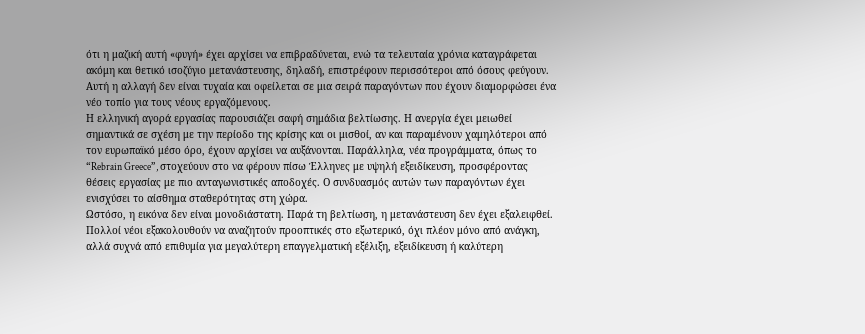ότι η μαζική αυτή «φυγή» έχει αρχίσει να επιβραδύνεται, ενώ τα τελευταία χρόνια καταγράφεται ακόμη και θετικό ισοζύγιο μετανάστευσης, δηλαδή, επιστρέφουν περισσότεροι από όσους φεύγουν. Αυτή η αλλαγή δεν είναι τυχαία και οφείλεται σε μια σειρά παραγόντων που έχουν διαμορφώσει ένα νέο τοπίο για τους νέους εργαζόμενους.
Η ελληνική αγορά εργασίας παρουσιάζει σαφή σημάδια βελτίωσης. Η ανεργία έχει μειωθεί σημαντικά σε σχέση με την περίοδο της κρίσης και οι μισθοί, αν και παραμένουν χαμηλότεροι από τον ευρωπαϊκό μέσο όρο, έχουν αρχίσει να αυξάνονται. Παράλληλα, νέα προγράμματα, όπως το “Rebrain Greece”, στοχεύουν στο να φέρουν πίσω Έλληνες με υψηλή εξειδίκευση, προσφέροντας θέσεις εργασίας με πιο ανταγωνιστικές αποδοχές. Ο συνδυασμός αυτών των παραγόντων έχει ενισχύσει το αίσθημα σταθερότητας στη χώρα.
Ωστόσο, η εικόνα δεν είναι μονοδιάστατη. Παρά τη βελτίωση, η μετανάστευση δεν έχει εξαλειφθεί. Πολλοί νέοι εξακολουθούν να αναζητούν προοπτικές στο εξωτερικό, όχι πλέον μόνο από ανάγκη, αλλά συχνά από επιθυμία για μεγαλύτερη επαγγελματική εξέλιξη, εξειδίκευση ή καλύτερη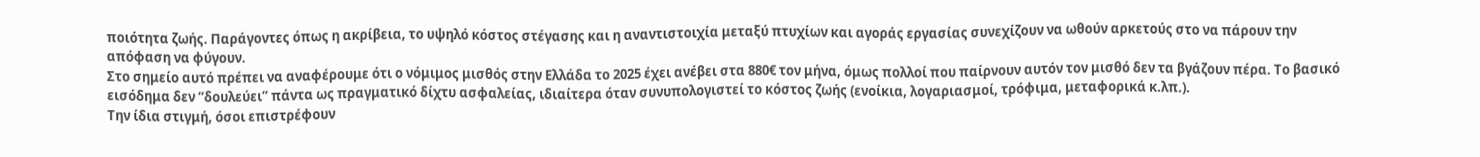ποιότητα ζωής. Παράγοντες όπως η ακρίβεια, το υψηλό κόστος στέγασης και η αναντιστοιχία μεταξύ πτυχίων και αγοράς εργασίας συνεχίζουν να ωθούν αρκετούς στο να πάρουν την απόφαση να φύγουν.
Στο σημείο αυτό πρέπει να αναφέρουμε ότι ο νόμιμος μισθός στην Ελλάδα το 2025 έχει ανέβει στα 880€ τον μήνα, όμως πολλοί που παίρνουν αυτόν τον μισθό δεν τα βγάζουν πέρα. Το βασικό εισόδημα δεν “δουλεύει” πάντα ως πραγματικό δίχτυ ασφαλείας, ιδιαίτερα όταν συνυπολογιστεί το κόστος ζωής (ενοίκια, λογαριασμοί, τρόφιμα, μεταφορικά κ.λπ.).
Την ίδια στιγμή, όσοι επιστρέφουν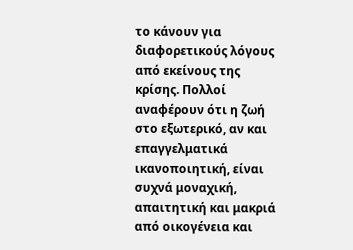το κάνουν για διαφορετικούς λόγους από εκείνους της κρίσης. Πολλοί αναφέρουν ότι η ζωή στο εξωτερικό, αν και επαγγελματικά ικανοποιητική, είναι συχνά μοναχική, απαιτητική και μακριά από οικογένεια και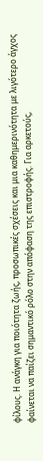φίλους. Η ανάγκη για ποιότητα ζωής, προσωπικές σχέσεις και μια καθημερινότητα με λιγότερο άγχος φαίνεται να παίζει σημαντικό ρόλο στην απόφαση της επιστροφής. Για αρκετούς,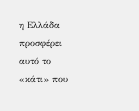η Ελλάδα προσφέρει αυτό το «κάτι» που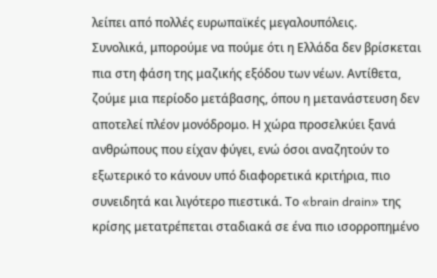λείπει από πολλές ευρωπαϊκές μεγαλουπόλεις.
Συνολικά, μπορούμε να πούμε ότι η Ελλάδα δεν βρίσκεται πια στη φάση της μαζικής εξόδου των νέων. Αντίθετα, ζούμε μια περίοδο μετάβασης, όπου η μετανάστευση δεν αποτελεί πλέον μονόδρομο. Η χώρα προσελκύει ξανά ανθρώπους που είχαν φύγει, ενώ όσοι αναζητούν το εξωτερικό το κάνουν υπό διαφορετικά κριτήρια, πιο συνειδητά και λιγότερο πιεστικά. Το «brain drain» της κρίσης μετατρέπεται σταδιακά σε ένα πιο ισορροπημένο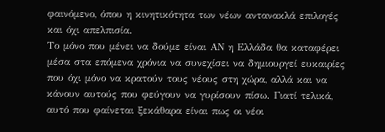φαινόμενο, όπου η κινητικότητα των νέων αντανακλά επιλογές και όχι απελπισία.
Το μόνο που μένει να δούμε είναι ΑΝ η Ελλάδα θα καταφέρει μέσα στα επόμενα χρόνια να συνεχίσει να δημιουργεί ευκαιρίες που όχι μόνο να κρατούν τους νέους στη χώρα, αλλά και να κάνουν αυτούς που φεύγουν να γυρίσουν πίσω. Γιατί τελικά, αυτό που φαίνεται ξεκάθαρα είναι πως οι νέοι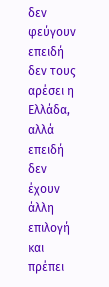δεν φεύγουν επειδή δεν τους αρέσει η Ελλάδα, αλλά επειδή δεν έχουν άλλη επιλογή και πρέπει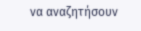να αναζητήσουν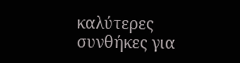καλύτερες συνθήκες για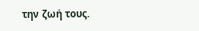την ζωή τους.